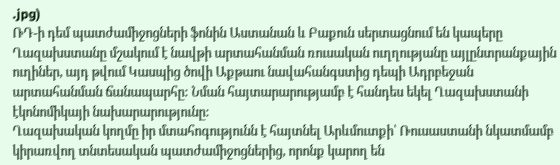.jpg)
ՌԴ-ի դեմ պատժամիջոցների ֆոնին Աստանան և Բաքուն սերտացնում են կապերը
Ղազախստանը մշակում է նավթի արտահանման ռուսական ուղղությանը այլընտրանքային ուղիներ, այդ թվում Կասպից ծովի Աքթաու նավահանգստից դեպի Ադրբեջան արտահանման ճանապարհը: Նման հայտարարությամբ է հանդես եկել Ղազախստանի էկոնոմիկայի նախարարությունը:
Ղազախական կողմը իր մտահոգությունն է հայտնել Արևմուտքի՝ Ռուսաստանի նկատմամբ կիրառվող տնտեսական պատժամիջոցներից, որոնք կարող են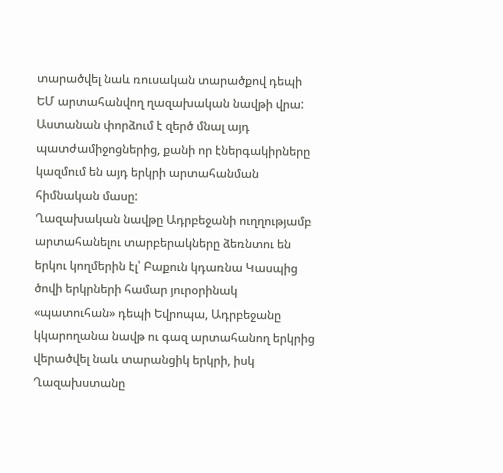տարածվել նաև ռուսական տարածքով դեպի ԵՄ արտահանվող ղազախական նավթի վրա: Աստանան փորձում է զերծ մնալ այդ պատժամիջոցներից, քանի որ էներգակիրները կազմում են այդ երկրի արտահանման հիմնական մասը:
Ղազախական նավթը Ադրբեջանի ուղղությամբ արտահանելու տարբերակները ձեռնտու են երկու կողմերին էլ՝ Բաքուն կդառնա Կասպից ծովի երկրների համար յուրօրինակ «պատուհան» դեպի Եվրոպա, Ադրբեջանը կկարողանա նավթ ու գազ արտահանող երկրից վերածվել նաև տարանցիկ երկրի, իսկ Ղազախստանը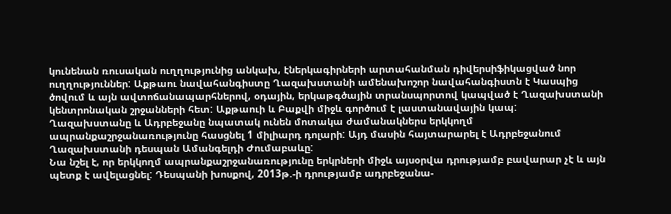կունենան ռուսական ուղղությունից անկախ, էներկագիրների արտահանման դիվերսիֆիկացված նոր ուղղություններ: Աքթաու նավահանգիստը Ղազախստանի ամենախոշոր նավահանգիստն է Կասպից ծովում և այն ավտոճանապարհներով, օդային, երկաթգծային տրանսպորտով կապված է Ղազախստանի կենտրոնական շրջանների հետ: Աքթաուի և Բաքվի միջև գործում է լաստանավային կապ:
Ղազախստանը և Ադրբեջանը նպատակ ունեն մոտակա ժամանակներս երկկողմ ապրանքաշրջանառությունը հասցնել 1 միլիարդ դոլարի: Այդ մասին հայտարարել է Ադրբեջանում Ղազախստանի դեսպան Ամանգելդի Ժումաբաևը:
Նա նշել է, որ երկկողմ ապրանքաշրջանառությունը երկրների միջև այսօրվա դրությամբ բավարար չէ և այն պետք է ավելացնել: Դեսպանի խոսքով, 2013թ.-ի դրությամբ ադրբեջանա-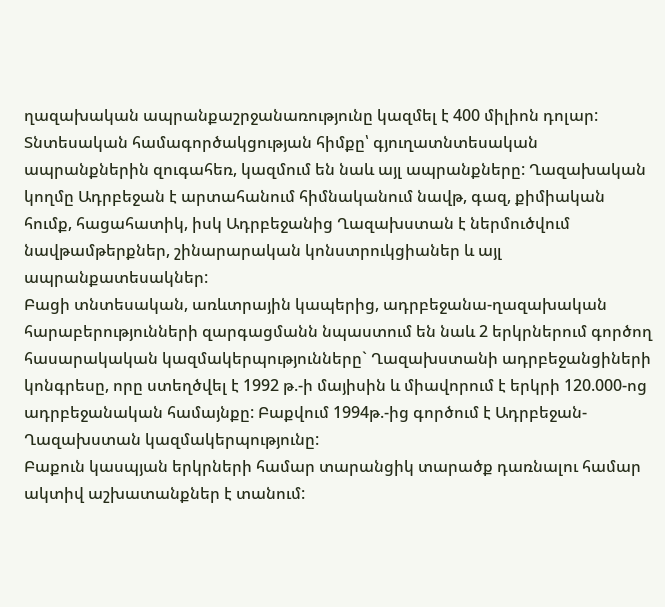ղազախական ապրանքաշրջանառությունը կազմել է 400 միլիոն դոլար: Տնտեսական համագործակցության հիմքը՝ գյուղատնտեսական ապրանքներին զուգահեռ, կազմում են նաև այլ ապրանքները: Ղազախական կողմը Ադրբեջան է արտահանում հիմնականում նավթ, գազ, քիմիական հումք, հացահատիկ, իսկ Ադրբեջանից Ղազախստան է ներմուծվում նավթամթերքներ, շինարարական կոնստրուկցիաներ և այլ ապրանքատեսակներ:
Բացի տնտեսական, առևտրային կապերից, ադրբեջանա-ղազախական հարաբերությունների զարգացմանն նպաստում են նաև 2 երկրներում գործող հասարակական կազմակերպությունները` Ղազախստանի ադրբեջանցիների կոնգրեսը, որը ստեղծվել է 1992 թ.-ի մայիսին և միավորում է երկրի 120.000-ոց ադրբեջանական համայնքը: Բաքվում 1994թ.-ից գործում է Ադրբեջան-Ղազախստան կազմակերպությունը:
Բաքուն կասպյան երկրների համար տարանցիկ տարածք դառնալու համար ակտիվ աշխատանքներ է տանում: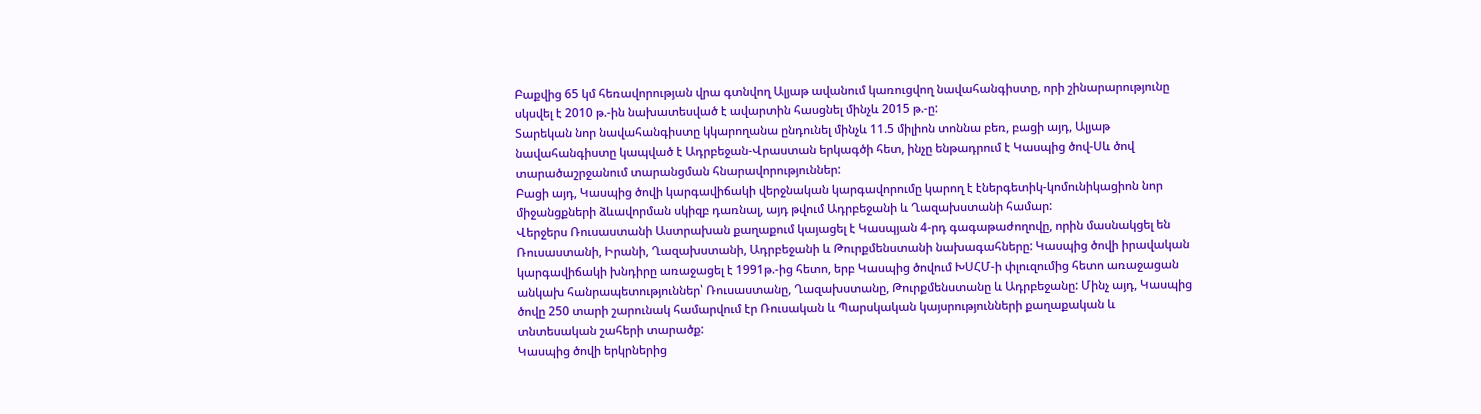Բաքվից 65 կմ հեռավորության վրա գտնվող Ալյաթ ավանում կառուցվող նավահանգիստը, որի շինարարությունը սկսվել է 2010 թ.-ին նախատեսված է ավարտին հասցնել մինչև 2015 թ.-ը:
Տարեկան նոր նավահանգիստը կկարողանա ընդունել մինչև 11.5 միլիոն տոննա բեռ, բացի այդ, Ալյաթ նավահանգիստը կապված է Ադրբեջան-Վրաստան երկագծի հետ, ինչը ենթադրում է Կասպից ծով-Սև ծով տարածաշրջանում տարանցման հնարավորություններ:
Բացի այդ, Կասպից ծովի կարգավիճակի վերջնական կարգավորումը կարող է էներգետիկ-կոմունիկացիոն նոր միջանցքների ձևավորման սկիզբ դառնալ, այդ թվում Ադրբեջանի և Ղազախստանի համար:
Վերջերս Ռուսաստանի Աստրախան քաղաքում կայացել է Կասպյան 4-րդ գագաթաժողովը, որին մասնակցել են Ռուսաստանի, Իրանի, Ղազախստանի, Ադրբեջանի և Թուրքմենստանի նախագահները: Կասպից ծովի իրավական կարգավիճակի խնդիրը առաջացել է 1991թ.-ից հետո, երբ Կասպից ծովում ԽՍՀՄ-ի փլուզումից հետո առաջացան անկախ հանրապետություններ՝ Ռուսաստանը, Ղազախստանը, Թուրքմենստանը և Ադրբեջանը: Մինչ այդ, Կասպից ծովը 250 տարի շարունակ համարվում էր Ռուսական և Պարսկական կայսրությունների քաղաքական և տնտեսական շահերի տարածք:
Կասպից ծովի երկրներից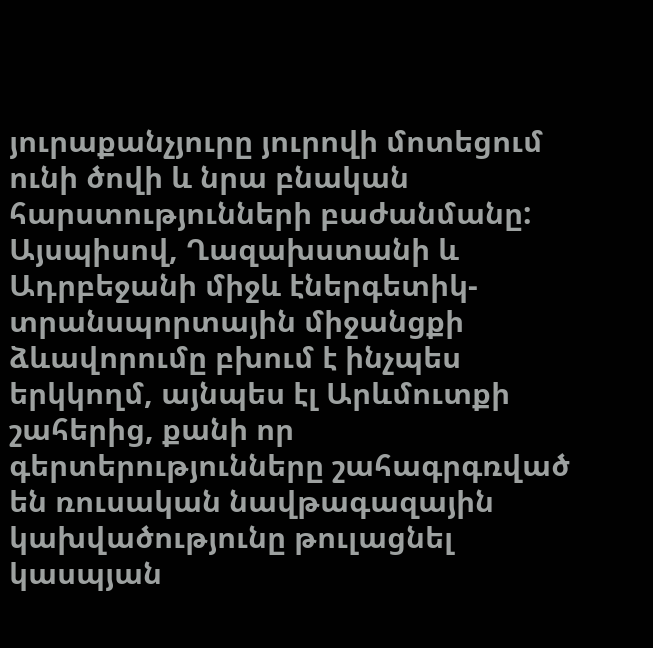յուրաքանչյուրը յուրովի մոտեցում ունի ծովի և նրա բնական հարստությունների բաժանմանը:
Այսպիսով, Ղազախստանի և Ադրբեջանի միջև էներգետիկ-տրանսպորտային միջանցքի ձևավորումը բխում է ինչպես երկկողմ, այնպես էլ Արևմուտքի շահերից, քանի որ գերտերությունները շահագրգռված են ռուսական նավթագազային կախվածությունը թուլացնել կասպյան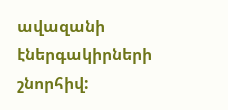ավազանի էներգակիրների շնորհիվ: